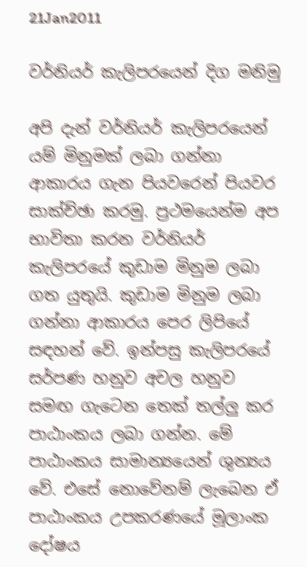21Jan2011

වර්නියර් කැලිපරයෙන් දිග මනිමු

අපි දැන් වර්නියර් කැලිපරයෙන් යම් මිනුමක් ලබා ගන්නා ආකාරය ගැන පියවරෙන් පියවර සාක්ච්ඡා කරමු. ප්‍රථමයෙන්ම අප භාවිතා කරන වර්නියර් කැලිපරයේ කුඩාම මිනුම ලබා ගත යුතුයි. කුඩාම මිනුම ලබා ගන්නා ආකාරය පෙර ලිපියේ සඳහන් වේ. ඉන්පසු කැලිපරයේ සර්පණ හනුව අචල හනුව සමඟ ගැටෙන තෙක් තල්ලු කර පාඨාංකය ලබා ගන්න. මේ පාඨාංකය සාමාන්‍යයෙන් ශුන්‍යය වේ. එසේ නොවේනම් ලැබෙන ඒ පාඨාංකය උපකරණයේ මූලාංක දෝෂය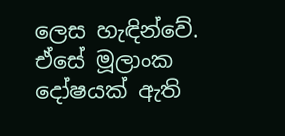ලෙස හැඳින්වේ. ඒසේ මූලාංක දෝෂයක් ඇති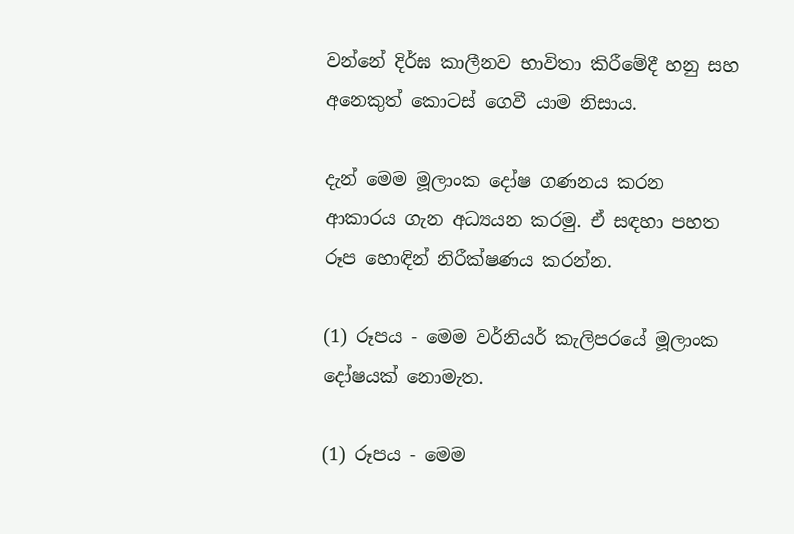වන්නේ දිර්ඝ කාලීනව භාවිතා කිරීමේදී හනු සහ අනෙකුත් කොටස් ගෙවී යාම නිසාය.

දැන් මෙම මූලාංක දෝෂ ගණනය කරන ආකාරය ගැන අධ්‍යයන කරමු. ඒ සඳහා පහත රූප හොඳින් නිරීක්ෂණය කරන්න.

(1) රූපය - මෙම වර්නියර් කැලිපරයේ මූලාංක දෝෂයක් නොමැත.

(1) රූපය - මෙම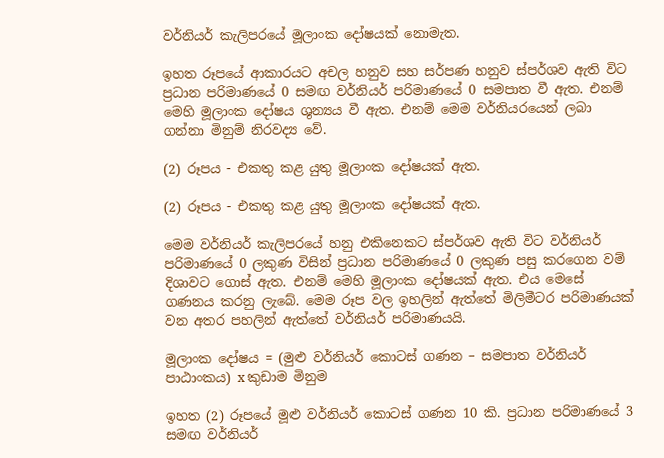වර්නියර් කැලිපරයේ මූලාංක දෝෂයක් නොමැත.

ඉහත රූපයේ ආකාරයට අචල හනුව සහ සර්පණ හනුව ස්පර්ශව ඇති විට ප්‍රධාන පරිමාණයේ 0 සමඟ වර්නියර් පරිමාණයේ 0 සමපාත වී ඇත. එනම් මෙහි මූලාංක දෝෂය ශුන්‍යය වී ඇත. එනම් මෙම වර්නියරයෙන් ලබා ගන්නා මිනුම් නිරවද්‍ය වේ.

(2) රූපය - එකතු කළ යුතු මූලාංක දෝෂයක් ඇත.

(2) රූපය - එකතු කළ යුතු මූලාංක දෝෂයක් ඇත.

මෙම වර්නියර් කැලිපරයේ හනු එකිනෙකට ස්පර්ශව ඇති විට වර්නියර් පරිමාණයේ 0 ලකුණ විසින් ප්‍රධාන පරිමාණයේ 0 ලකුණ පසු කරගෙන වම් දිශාවට ගොස් ඇත. එනම් මෙහි මූලාංක දෝෂයක් ඇත. එය මෙසේ ගණනය කරනු ලැබේ. මෙම රූප වල ඉහලින් ඇත්තේ මිලිමීටර පරිමාණයක් වන අතර පහලින් ඇත්තේ වර්නියර් පරිමාණයයි.

මූලාංක දෝෂය = (මුළු වර්නියර් කොටස් ගණන – සමපාත වර්නියර් පාඨාංකය) x කුඩාම මිනුම

ඉහත (2) රූපයේ මූළු වර්නියර් කොටස් ගණන 10 කි. ප්‍රධාන පරිමාණයේ 3 සමඟ වර්නියර්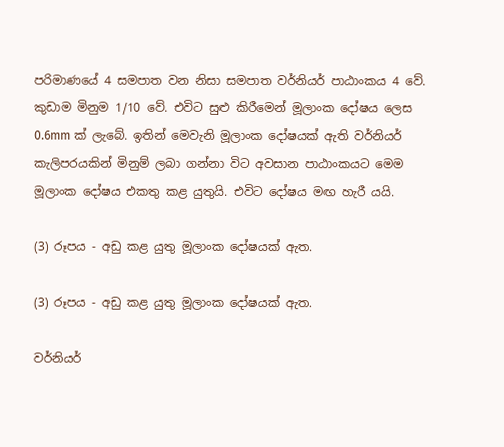පරිමාණයේ 4 සමපාත වන නිසා සමපාත වර්නියර් පාඨාංකය 4 වේ. කුඩාම මිනුම 1/10 වේ. එවිට සුළු කිරීමෙන් මූලාංක දෝෂය ලෙස 0.6mm ක් ලැබේ. ඉතින් මෙවැනි මූලාංක දෝෂයක් ඇති වර්නියර් කැලිපරයකින් මිනුම් ලබා ගන්නා විට අවසාන පාඨාංකයට මෙම මූලාංක දෝෂය එකතු කළ යුතුයි. එවිට දෝෂය මඟ හැරී යයි.

(3) රූපය - අඩු කළ යුතු මූලාංක දෝෂයක් ඇත.

(3) රූපය - අඩු කළ යුතු මූලාංක දෝෂයක් ඇත.

වර්නියර්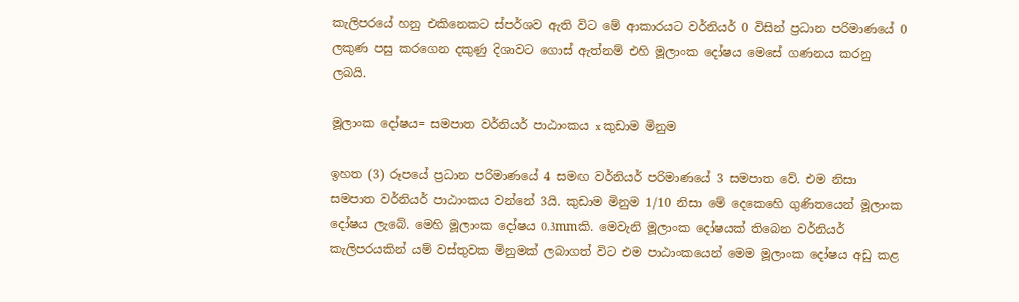කැලිපරයේ හනු එකිනෙකට ස්පර්ශව ඇති විට මේ ආකාරයට වර්නියර් 0 විසින් ප්‍රධාන පරිමාණයේ 0 ලකුණ පසු කරගෙන දකුණු දිශාවට ගොස් ඇත්නම් එහි මූලාංක දෝෂය මෙසේ ගණනය කරනු ලබයි.

මූලාංක දෝෂය= සමපාත වර්නියර් පාඨාංකය x කුඩාම මිනුම

ඉහත (3) රූපයේ ප්‍රධාන පරිමාණයේ 4 සමඟ වර්නියර් පරිමාණයේ 3 සමපාත වේ. එම නිසා සමපාත වර්නියර් පාඨාංකය වන්නේ 3යි. කුඩාම මිනුම 1/10 නිසා මේ දෙකෙහෙි ගුණිතයෙන් මූලාංක දෝෂය ලැබේ. මෙහි මූලාංක දෝෂය 0.3mmකි. මෙවැනි මූලාංක දෝෂයක් තිබෙන වර්නියර් කැලිපරයකින් යම් වස්තුවක මිනුමක් ලබාගත් විට එම පාඨාංකයෙන් මෙම මූලාංක දෝෂය අඩු කළ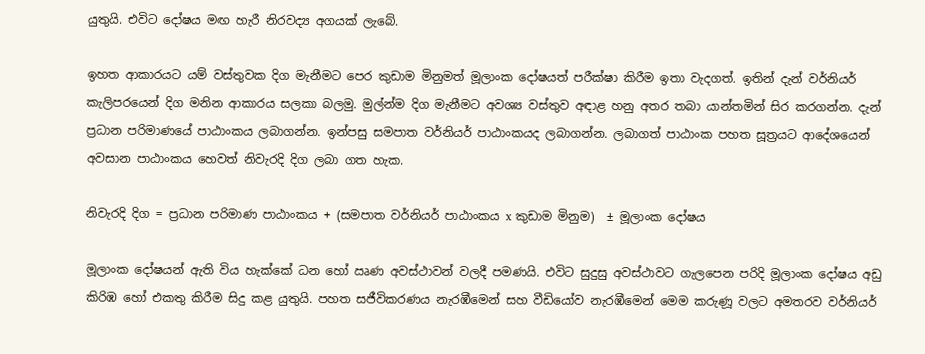යුතුයි. එවිට දෝෂය මඟ හැරී නිරවද්‍ය අගයක් ලැබේ.

ඉහත ආකාරයට යම් වස්තුවක දිග මැනීමට පෙර කුඩාම මිනුමත් මූලාංක දෝෂයත් පරීක්ෂා කිරීම ඉතා වැදගත්. ඉතින් දැන් වර්නියර් කැලිපරයෙන් දිග මනින ආකාරය සලකා බලමු. මුල්න්ම දිග මැනීමට අවශ්‍ය වස්තුව අඳාළ හනු අතර තබා යාන්තමින් සිර කරගන්න. දැන් ප්‍රධාන පරිමාණයේ පාඨාංකය ලබාගන්න. ඉන්පසු සමපාත වර්නියර් පාඨාංකයද ලබාගන්න. ලබාගත් පාඨාංක පහත සූත්‍රයට ආදේශයෙන් අවසාන පාඨාංකය හෙවත් නිවැරදි දිග ලබා ගත හැක.

නිවැරදි දිග = ප්‍රධාන පරිමාණ පාඨාංකය + (සමපාත වර්නියර් පාඨාංකය x කුඩාම මිනුම)  ± මූලාංක දෝෂය

මූලාංක දෝෂයන් ඇති විය හැක්කේ ධන හෝ ඍණ අවස්ථාවන් වලදී පමණයි. එවිට සුදුසු අවස්ථාවට ගැලපෙන පරිදි මූලාංක දෝෂය අඩු කිරිඹ හෝ එකතු කිරීම සිදු කළ යුතුයි. පහත සජීවිකරණය නැරඹීමෙන් සහ වීඩියෝව නැරඹීමෙන් මෙම කරුණූ වලට අමතරව වර්නියර්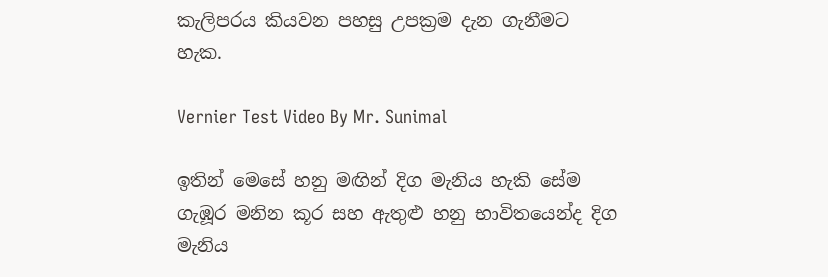කැලිපරය කියවන පහසු උපක්‍රම දැන ගැනීමට හැක.

Vernier Test Video By Mr. Sunimal

ඉතින් මෙසේ හනු මඟින් දිග මැනිය හැකි සේම ගැඹූර මනින කූර සහ ඇතුළු හනු භාවිතයෙන්ද දිග මැනිය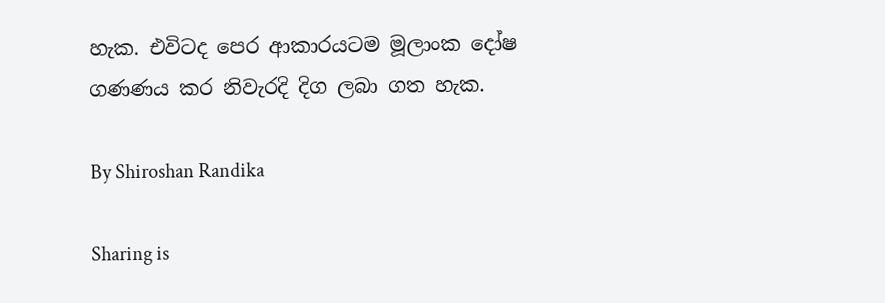හැක. එවිටද පෙර ආකාරයටම මූලාංක දෝෂ ගණණය කර නිවැරදි දිග ලබා ගත හැක.

By Shiroshan Randika

Sharing is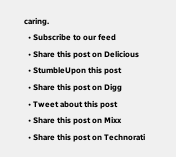caring.
  • Subscribe to our feed
  • Share this post on Delicious
  • StumbleUpon this post
  • Share this post on Digg
  • Tweet about this post
  • Share this post on Mixx
  • Share this post on Technorati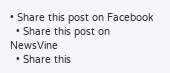• Share this post on Facebook
  • Share this post on NewsVine
  • Share this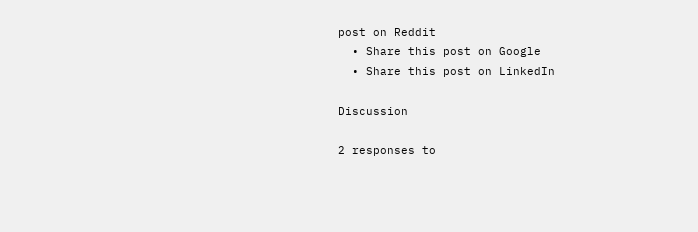post on Reddit
  • Share this post on Google
  • Share this post on LinkedIn

Discussion

2 responses to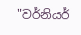"වර්නියර්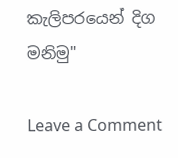කැලිපරයෙන් දිග මනිමු"

Leave a Comment